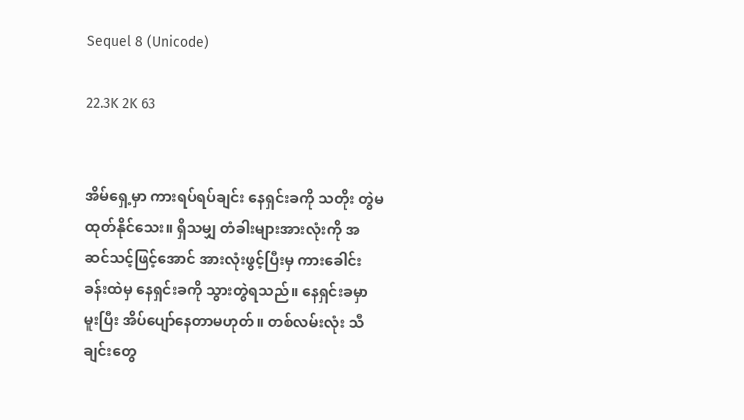Sequel 8 (Unicode)

22.3K 2K 63


အိမ်ရှေ့မှာ ကားရပ်ရပ်ချင်း နေရှင်းခကို သတိုး တွဲမထုတ်နိုင်သေး။ ရှိသမျှ တံခါးများအားလုံးကို အဆင်သင့်ဖြင့်အောင် အားလုံးဖွင့်ပြီးမှ ကားခေါင်းခန်းထဲမှ နေရှင်းခကို သွားတွဲရသည်။ နေရှင်းခမှာ မူးပြီး အိပ်ပျော်နေတာမဟုတ်။ တစ်လမ်းလုံး သီချင်းတွေ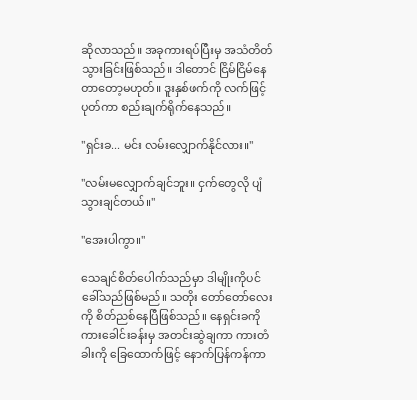ဆိုလာသည်။ အခုကားရပ်ပြီးမှ အသံတိတ်သွားခြင်းဖြစ်သည်။ ဒါတောင် ငြိမ်ငြိမ်နေတာတော့မဟုတ်။ ဒူးနှစ်ဖက်ကို လက်ဖြင့်ပုတ်ကာ စည်းချက်ရိုက်နေသည်။

"ရှင်းခ... မင်း လမ်းလျှောက်နိုင်လား။"

"လမ်းမလျှောက်ချင်ဘူး။ ငှက်တွေလို ပျံသွားချင်တယ်။"

"အေးပါကွာ။"

သေချင်စိတ်ပေါက်သည်မှာ ဒါမျိုးကိုပင် ခေါ်သည်ဖြစ်မည်။ သတိုး တော်တော်လေးကို စိတ်ညစ်နေပြီဖြစ်သည်။ နေရှင်းခကို ကားခေါင်းခန်းမှ အတင်းဆွဲချကာ ကားတံခါးကို ခြေထောက်ဖြင့် နောက်ပြန်ကန်ကာ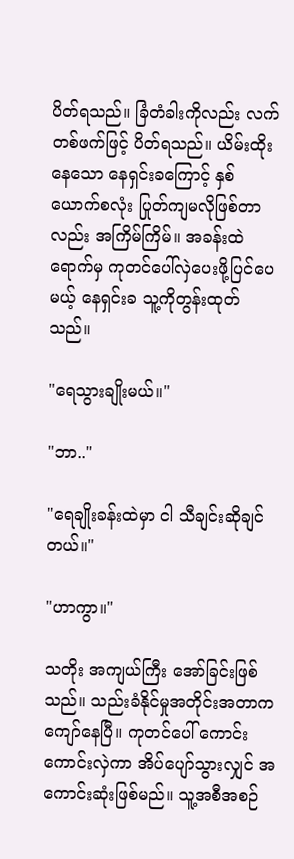ပိတ်ရသည်။ ခြံတံခါးကိုလည်း လက်တစ်ဖက်ဖြင့် ပိတ်ရသည်။ ယိမ်းထိုးနေသော နေရှင်းခကြောင့် နှစ်ယောက်စလုံး ပြုတ်ကျမလိုဖြစ်တာလည်း အကြိမ်ကြိမ်။ အခန်းထဲရောက်မှ ကုတင်ပေါ်လှဲပေးဖို့ပြင်ပေမယ့် နေရှင်းခ သူ့ကိုတွန်းထုတ်သည်။

"ရေသွားချိုးမယ်။"

"ဘာ.."

"ရေချိုးခန်းထဲမှာ ငါ သီချင်းဆိုချင်တယ်။"

"ဟာကွာ။"

သတိုး အကျယ်ကြီး အော်ခြင်းဖြစ်သည်။ သည်းခံနိုင်မှုအတိုင်းအတာက ကျော်နေပြီ။ ကုတင်ပေါ် ကောင်းကောင်းလှဲကာ အိပ်ပျော်သွားလျှင် အကောင်းဆုံးဖြစ်မည်။ သူ့အစီအစဉ်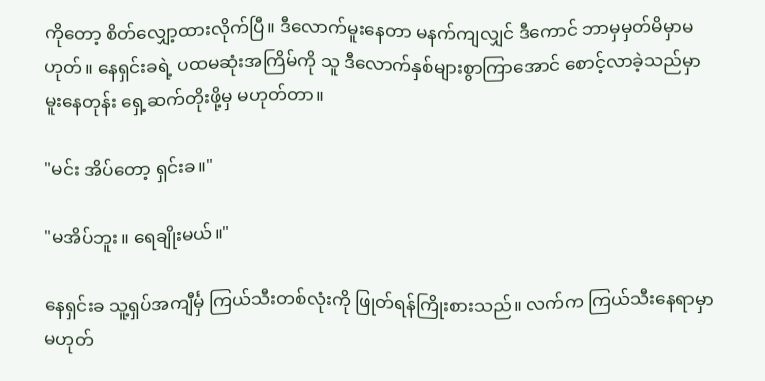ကိုတော့ စိတ်လျှော့ထားလိုက်ပြီ။ ဒီလောက်မူးနေတာ မနက်ကျလျှင် ဒီကောင် ဘာမှမှတ်မိမှာမဟုတ်။ နေရှင်းခရဲ့ ပထမဆုံးအကြိမ်ကို သူ ဒီလောက်နှစ်များစွာကြာအောင် စောင့်လာခဲ့သည်မှာ မူးနေတုန်း ရှေ့ဆက်တိုးဖို့မှ မဟုတ်တာ။

"မင်း အိပ်တော့ ရှင်းခ။"

"မအိပ်ဘူး။ ရေချိုးမယ်။"

နေရှင်းခ သူ့ရှပ်အကျီင်္မှ ကြယ်သီးတစ်လုံးကို ဖြုတ်ရန်ကြိုးစားသည်။ လက်က ကြယ်သီးနေရာမှာမဟုတ်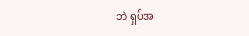ဘဲ ရှပ်အ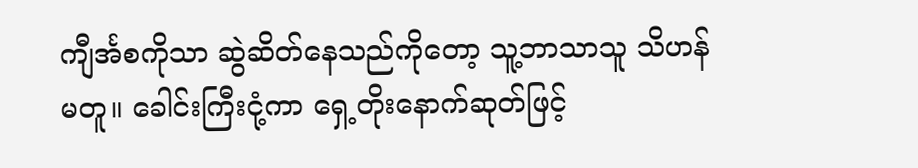ကျီင်္အစကိုသာ ဆွဲဆိတ်နေသည်ကိုတော့ သူ့ဘာသာသူ သိဟန်မတူ။ ခေါင်းကြီးငုံ့ကာ ရှေ့တိုးနောက်ဆုတ်ဖြင့်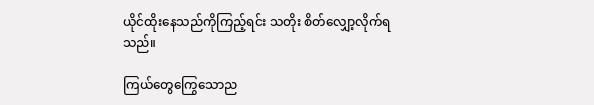ယိုင်ထိုးနေသည်ကိုကြည့်ရင်း သတိုး စိတ်လျှော့လိုက်ရသည်။

ကြယ်တွေကြွေသောည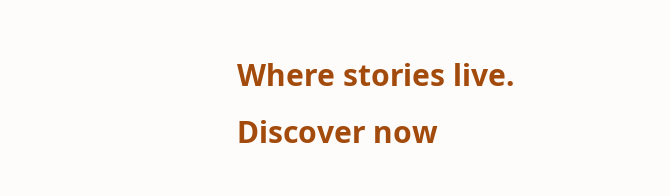Where stories live. Discover now